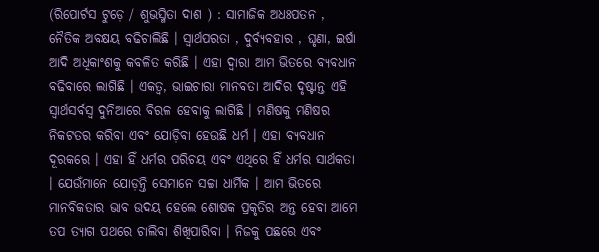(ରିପୋର୍ଟସ ଟୁଡ଼େ / ଶୁଭସ୍ମିତା ଦାଶ ) : ସାମାଜିକ ଅଧଃପତନ , ନୈତିକ ଅବକ୍ଷୟ ବଢିଚାଲିଛି । ସ୍ୱାର୍ଥପରତା , ଦୁର୍ବ୍ୟବହାର , ଘୃଣା, ଇର୍ଷା ଆଦି ଅଧିକାଂଶକୁ କବଳିତ କରିଛି । ଏହା ଦ୍ୱାରା ଆମ ଭିତରେ ବ୍ୟବଧାନ ବଢିବାରେ ଲାଗିଛି । ଏକତ୍ୱ, ଭାଇଚାରା ମାନବତା ଆଦିର ଦୃଷ୍ଟାନ୍ତ ଏହି ସ୍ୱାର୍ଥସର୍ବସ୍ୱ ଦୁନିଆରେ ବିରଳ ହେବାକୁ ଲାଗିଛି । ମଣିଷକୁ ମଣିଷର ନିକଟତର କରିବା ଏବଂ ଯୋଡ଼ିବା ହେଉଛି ଧର୍ମ । ଏହା ବ୍ୟବଧାନ ଦୂରକରେ । ଏହା ହିଁ ଧର୍ମର ପରିଚୟ ଏବଂ ଏଥିରେ ହିଁ ଧର୍ମର ସାର୍ଥକତା । ଯେଉଁମାନେ ଯୋଡ଼ନ୍ତି ସେମାନେ ସଚ୍ଚା ଧାର୍ମିକ । ଆମ ଭିତରେ ମାନବିକତାର ଭାବ ଉଦୟ ହେଲେ ଶୋଷକ ପ୍ରକୃତିର ଅନ୍ତ ହେବା ଆମେ ତପ ତ୍ୟାଗ ପଥରେ ଚାଲିବା ଶିଖିପାରିବା । ନିଜକୁ ପଛରେ ଏବଂ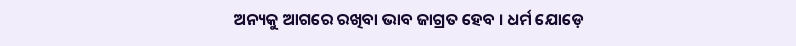ଅନ୍ୟକୁ ଆଗରେ ରଖିବା ଭାବ ଜାଗ୍ରତ ହେବ । ଧର୍ମ ଯୋଡ଼େ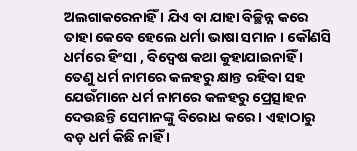ଅଲଗାକରେନାହିଁ । ଯିଏ ବା ଯାହା ବିଚ୍ଛିନ୍ନ କରେ ତାହା କେବେ ହେଲେ ଧର୍ମା ଭାଷା ସମାନ । କୌଣସି ଧର୍ମରେ ହିଂସା , ବିଦ୍ୱେଷ କଥା କୁହାଯାଇନାହିଁ । ତେଣୁ ଧର୍ମ ନାମରେ କଳହରୁ କ୍ଷାନ୍ତ ରହିବା ସହ ଯେଉଁମାନେ ଧର୍ମ ନାମରେ କଳହରୁ ପ୍ରେତ୍ସାହନ ଦେଉଛନ୍ତି ସେମାନଙ୍କୁ ବିରୋଧ କରେ । ଏହାଠାରୁ ବଡ଼ ଧର୍ମ କିଛି ନାହିଁ ।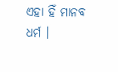ଏହା ହିଁ ମାନବ ଧର୍ମ ।